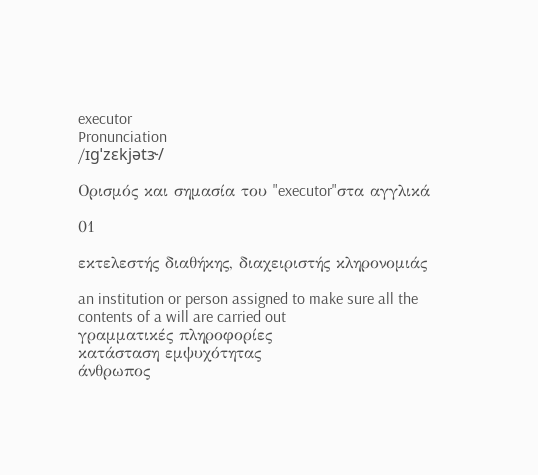executor
Pronunciation
/ɪɡˈzɛkjətɝ/

Ορισμός και σημασία του "executor"στα αγγλικά

01

εκτελεστής διαθήκης, διαχειριστής κληρονομιάς

an institution or person assigned to make sure all the contents of a will are carried out
γραμματικές πληροφορίες
κατάσταση εμψυχότητας
άνθρωπος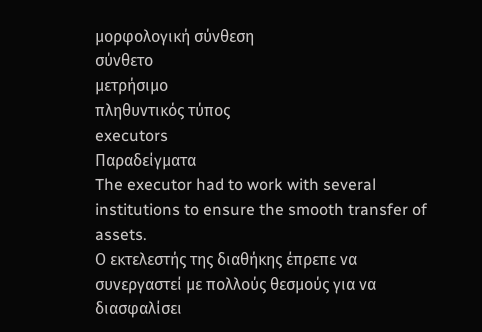μορφολογική σύνθεση
σύνθετο
μετρήσιμο
πληθυντικός τύπος
executors
Παραδείγματα
The executor had to work with several institutions to ensure the smooth transfer of assets.
Ο εκτελεστής της διαθήκης έπρεπε να συνεργαστεί με πολλούς θεσμούς για να διασφαλίσει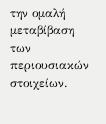την ομαλή μεταβίβαση των περιουσιακών στοιχείων.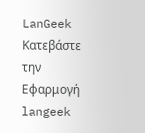LanGeek
Κατεβάστε την Εφαρμογή
langeek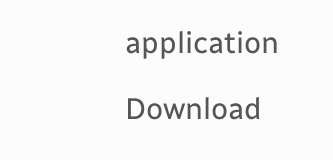application

Download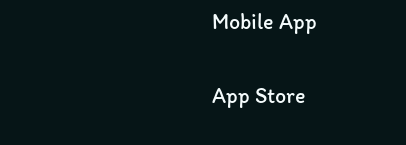Mobile App

App Store